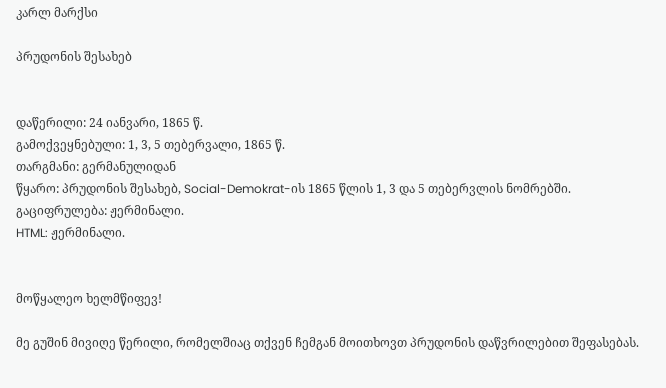კარლ მარქსი

პრუდონის შესახებ


დაწერილი: 24 იანვარი, 1865 წ.
გამოქვეყნებული: 1, 3, 5 თებერვალი, 1865 წ.
თარგმანი: გერმანულიდან
წყარო: პრუდონის შესახებ, Social-Demokrat-ის 1865 წლის 1, 3 და 5 თებერვლის ნომრებში.
გაციფრულება: ჟერმინალი.
HTML: ჟერმინალი.


მოწყალეო ხელმწიფევ!

მე გუშინ მივიღე წერილი, რომელშიაც თქვენ ჩემგან მოითხოვთ პრუდონის დაწვრილებით შეფასებას.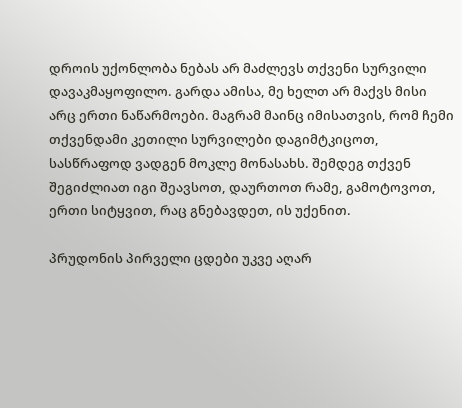დროის უქონლობა ნებას არ მაძლევს თქვენი სურვილი დავაკმაყოფილო. გარდა ამისა, მე ხელთ არ მაქვს მისი არც ერთი ნაწარმოები. მაგრამ მაინც იმისათვის, რომ ჩემი თქვენდამი კეთილი სურვილები დაგიმტკიცოთ, სასწრაფოდ ვადგენ მოკლე მონასახს. შემდეგ თქვენ შეგიძლიათ იგი შეავსოთ, დაურთოთ რამე, გამოტოვოთ, ერთი სიტყვით, რაც გნებავდეთ, ის უქენით.

პრუდონის პირველი ცდები უკვე აღარ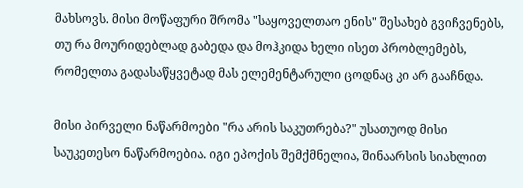მახსოვს. მისი მოწაფური შრომა "საყოველთაო ენის" შესახებ გვიჩვენებს, თუ რა მოურიდებლად გაბედა და მოჰკიდა ხელი ისეთ პრობლემებს, რომელთა გადასაწყვეტად მას ელემენტარული ცოდნაც კი არ გააჩნდა.

მისი პირველი ნაწარმოები "რა არის საკუთრება?" უსათუოდ მისი საუკეთესო ნაწარმოებია. იგი ეპოქის შემქმნელია, შინაარსის სიახლით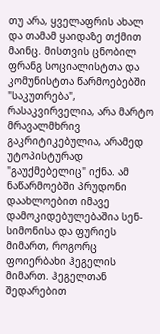თუ არა, ყველაფრის ახალ და თამამ ყაიდაზე თქმით მაინც. მისთვის ცნობილ ფრანგ სოციალისტთა და კომუნისტთა წარმოებებში "საკუთრება", რასაკვირველია, არა მარტო მრავალმხრივ გაკრიტიკებულია, არამედ უტოპისტურად "გაუქმებელიც" იქნა. ამ ნაწარმოებში პრუდონი დაახლოებით იმავე დამოკიდებულებაშია სენ-სიმონისა და ფურიეს მიმართ, როგორც ფოიერბახი ჰეგელის მიმართ. ჰეგელთან შედარებით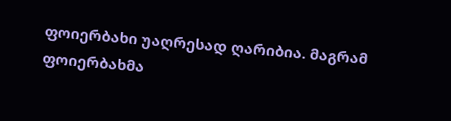ფოიერბახი უაღრესად ღარიბია. მაგრამ ფოიერბახმა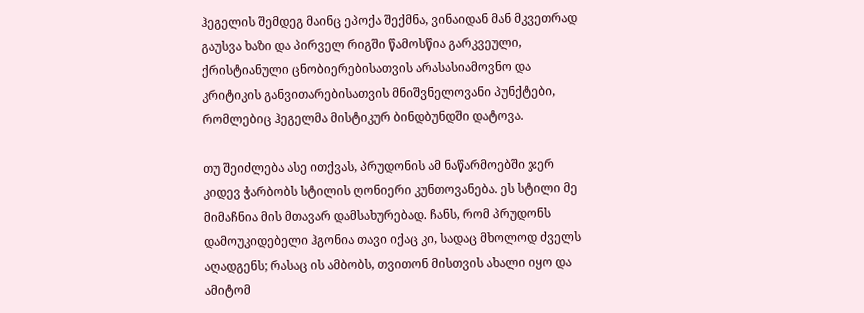ჰეგელის შემდეგ მაინც ეპოქა შექმნა, ვინაიდან მან მკვეთრად გაუსვა ხაზი და პირველ რიგში წამოსწია გარკვეული, ქრისტიანული ცნობიერებისათვის არასასიამოვნო და კრიტიკის განვითარებისათვის მნიშვნელოვანი პუნქტები, რომლებიც ჰეგელმა მისტიკურ ბინდბუნდში დატოვა.

თუ შეიძლება ასე ითქვას, პრუდონის ამ ნაწარმოებში ჯერ კიდევ ჭარბობს სტილის ღონიერი კუნთოვანება. ეს სტილი მე მიმაჩნია მის მთავარ დამსახურებად. ჩანს, რომ პრუდონს დამოუკიდებელი ჰგონია თავი იქაც კი, სადაც მხოლოდ ძველს აღადგენს; რასაც ის ამბობს, თვითონ მისთვის ახალი იყო და ამიტომ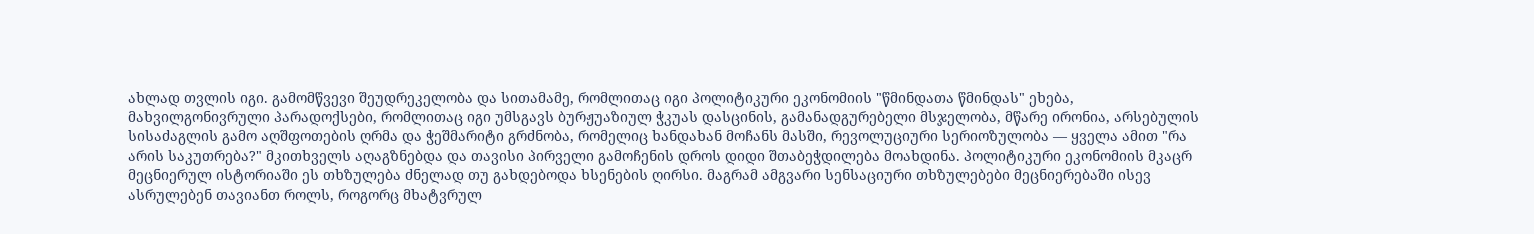ახლად თვლის იგი. გამომწვევი შეუდრეკელობა და სითამამე, რომლითაც იგი პოლიტიკური ეკონომიის "წმინდათა წმინდას" ეხება, მახვილგონივრული პარადოქსები, რომლითაც იგი უმსგავს ბურჟუაზიულ ჭკუას დასცინის, გამანადგურებელი მსჯელობა, მწარე ირონია, არსებულის სისაძაგლის გამო აღშფოთების ღრმა და ჭეშმარიტი გრძნობა, რომელიც ხანდახან მოჩანს მასში, რევოლუციური სერიოზულობა — ყველა ამით "რა არის საკუთრება?" მკითხველს აღაგზნებდა და თავისი პირველი გამოჩენის დროს დიდი შთაბეჭდილება მოახდინა. პოლიტიკური ეკონომიის მკაცრ მეცნიერულ ისტორიაში ეს თხზულება ძნელად თუ გახდებოდა ხსენების ღირსი. მაგრამ ამგვარი სენსაციური თხზულებები მეცნიერებაში ისევ ასრულებენ თავიანთ როლს, როგორც მხატვრულ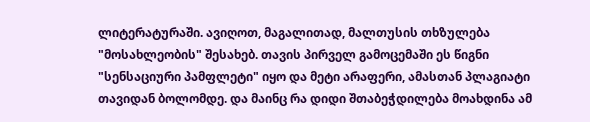ლიტერატურაში. ავიღოთ, მაგალითად, მალთუსის თხზულება "მოსახლეობის" შესახებ. თავის პირველ გამოცემაში ეს წიგნი "სენსაციური პამფლეტი" იყო და მეტი არაფერი, ამასთან პლაგიატი თავიდან ბოლომდე. და მაინც რა დიდი შთაბეჭდილება მოახდინა ამ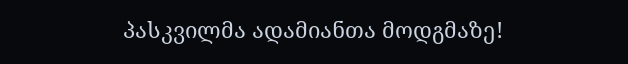პასკვილმა ადამიანთა მოდგმაზე!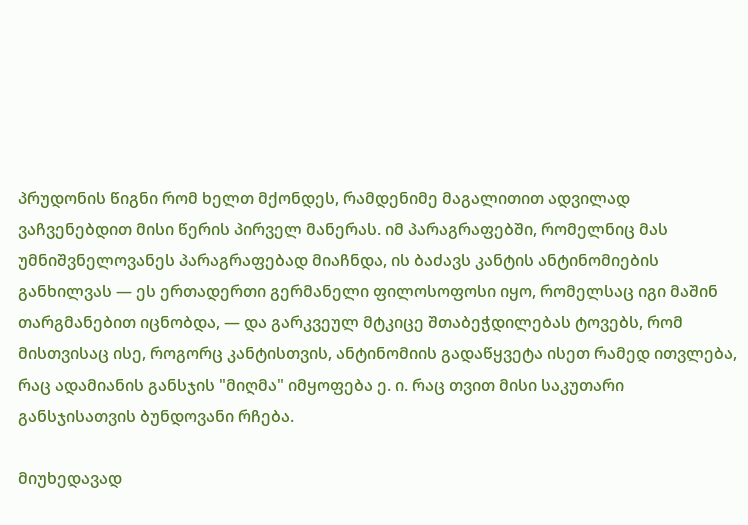პრუდონის წიგნი რომ ხელთ მქონდეს, რამდენიმე მაგალითით ადვილად ვაჩვენებდით მისი წერის პირველ მანერას. იმ პარაგრაფებში, რომელნიც მას უმნიშვნელოვანეს პარაგრაფებად მიაჩნდა, ის ბაძავს კანტის ანტინომიების განხილვას — ეს ერთადერთი გერმანელი ფილოსოფოსი იყო, რომელსაც იგი მაშინ თარგმანებით იცნობდა, — და გარკვეულ მტკიცე შთაბეჭდილებას ტოვებს, რომ მისთვისაც ისე, როგორც კანტისთვის, ანტინომიის გადაწყვეტა ისეთ რამედ ითვლება, რაც ადამიანის განსჯის "მიღმა" იმყოფება ე. ი. რაც თვით მისი საკუთარი განსჯისათვის ბუნდოვანი რჩება.

მიუხედავად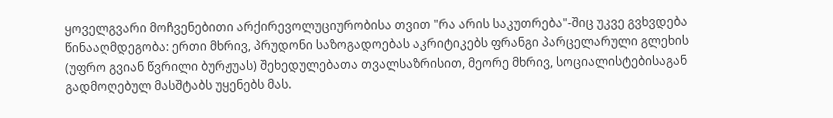ყოველგვარი მოჩვენებითი არქირევოლუციურობისა თვით "რა არის საკუთრება"-შიც უკვე გვხვდება წინააღმდეგობა: ერთი მხრივ, პრუდონი საზოგადოებას აკრიტიკებს ფრანგი პარცელარული გლეხის (უფრო გვიან წვრილი ბურჟუას) შეხედულებათა თვალსაზრისით, მეორე მხრივ, სოციალისტებისაგან გადმოღებულ მასშტაბს უყენებს მას.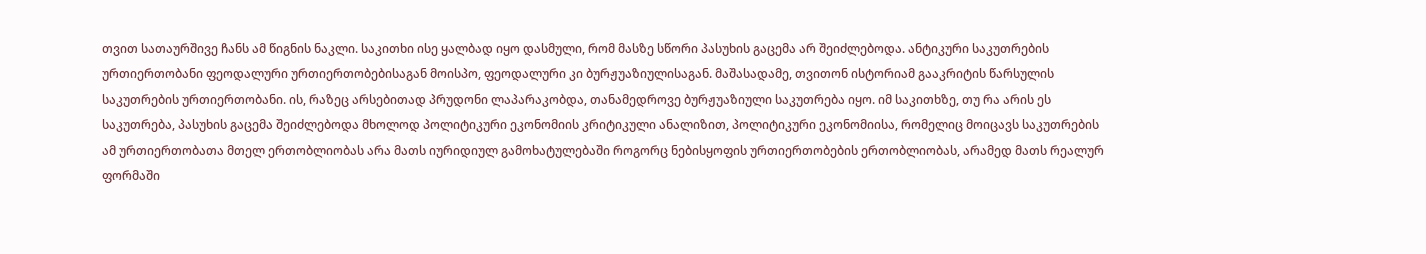თვით სათაურშივე ჩანს ამ წიგნის ნაკლი. საკითხი ისე ყალბად იყო დასმული, რომ მასზე სწორი პასუხის გაცემა არ შეიძლებოდა. ანტიკური საკუთრების ურთიერთობანი ფეოდალური ურთიერთობებისაგან მოისპო, ფეოდალური კი ბურჟუაზიულისაგან. მაშასადამე, თვითონ ისტორიამ გააკრიტის წარსულის საკუთრების ურთიერთობანი. ის, რაზეც არსებითად პრუდონი ლაპარაკობდა, თანამედროვე ბურჟუაზიული საკუთრება იყო. იმ საკითხზე, თუ რა არის ეს საკუთრება, პასუხის გაცემა შეიძლებოდა მხოლოდ პოლიტიკური ეკონომიის კრიტიკული ანალიზით, პოლიტიკური ეკონომიისა, რომელიც მოიცავს საკუთრების ამ ურთიერთობათა მთელ ერთობლიობას არა მათს იურიდიულ გამოხატულებაში როგორც ნებისყოფის ურთიერთობების ერთობლიობას, არამედ მათს რეალურ ფორმაში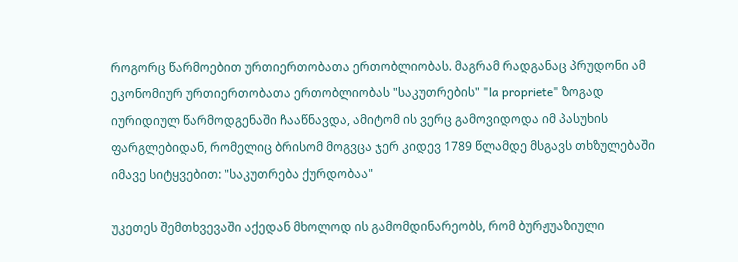როგორც წარმოებით ურთიერთობათა ერთობლიობას. მაგრამ რადგანაც პრუდონი ამ ეკონომიურ ურთიერთობათა ერთობლიობას "საკუთრების" "la propriete" ზოგად იურიდიულ წარმოდგენაში ჩააწნავდა, ამიტომ ის ვერც გამოვიდოდა იმ პასუხის ფარგლებიდან, რომელიც ბრისომ მოგვცა ჯერ კიდევ 1789 წლამდე მსგავს თხზულებაში იმავე სიტყვებით: "საკუთრება ქურდობაა"

უკეთეს შემთხვევაში აქედან მხოლოდ ის გამომდინარეობს, რომ ბურჟუაზიული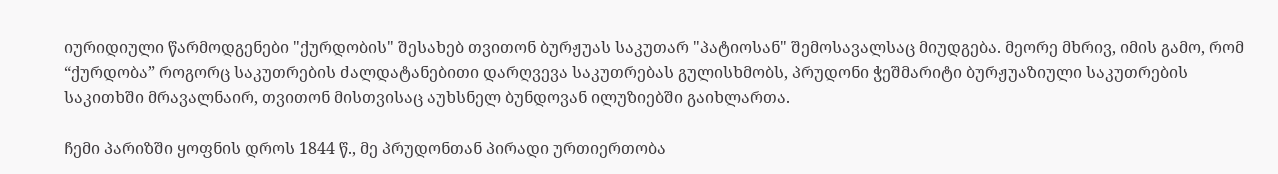იურიდიული წარმოდგენები "ქურდობის" შესახებ თვითონ ბურჟუას საკუთარ "პატიოსან" შემოსავალსაც მიუდგება. მეორე მხრივ, იმის გამო, რომ “ქურდობა” როგორც საკუთრების ძალდატანებითი დარღვევა საკუთრებას გულისხმობს, პრუდონი ჭეშმარიტი ბურჟუაზიული საკუთრების საკითხში მრავალნაირ, თვითონ მისთვისაც აუხსნელ ბუნდოვან ილუზიებში გაიხლართა.

ჩემი პარიზში ყოფნის დროს 1844 წ., მე პრუდონთან პირადი ურთიერთობა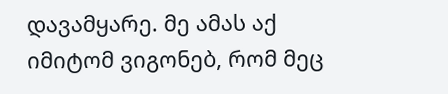დავამყარე. მე ამას აქ იმიტომ ვიგონებ, რომ მეც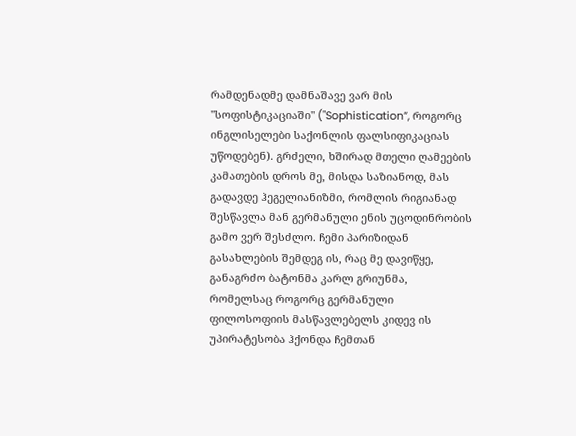რამდენადმე დამნაშავე ვარ მის "სოფისტიკაციაში" ("Sophistication”, როგორც ინგლისელები საქონლის ფალსიფიკაციას უწოდებენ). გრძელი, ხშირად მთელი ღამეების კამათების დროს მე, მისდა საზიანოდ, მას გადავდე ჰეგელიანიზმი, რომლის რიგიანად შესწავლა მან გერმანული ენის უცოდინრობის გამო ვერ შესძლო. ჩემი პარიზიდან გასახლების შემდეგ ის, რაც მე დავიწყე, განაგრძო ბატონმა კარლ გრიუნმა, რომელსაც როგორც გერმანული ფილოსოფიის მასწავლებელს კიდევ ის უპირატესობა ჰქონდა ჩემთან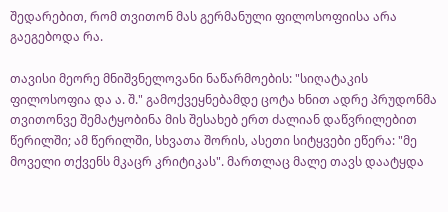შედარებით, რომ თვითონ მას გერმანული ფილოსოფიისა არა გაეგებოდა რა.

თავისი მეორე მნიშვნელოვანი ნაწარმოების: "სიღატაკის ფილოსოფია და ა. შ." გამოქვეყნებამდე ცოტა ხნით ადრე პრუდონმა თვითონვე შემატყობინა მის შესახებ ერთ ძალიან დაწვრილებით წერილში; ამ წერილში, სხვათა შორის, ასეთი სიტყვები ეწერა: "მე მოველი თქვენს მკაცრ კრიტიკას". მართლაც მალე თავს დაატყდა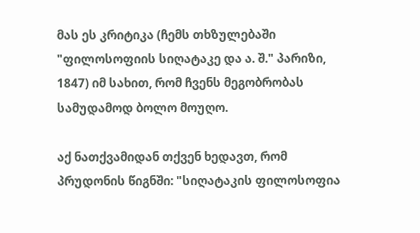მას ეს კრიტიკა (ჩემს თხზულებაში "ფილოსოფიის სიღატაკე და ა. შ." პარიზი, 1847) იმ სახით, რომ ჩვენს მეგობრობას სამუდამოდ ბოლო მოუღო.

აქ ნათქვამიდან თქვენ ხედავთ, რომ პრუდონის წიგნში: "სიღატაკის ფილოსოფია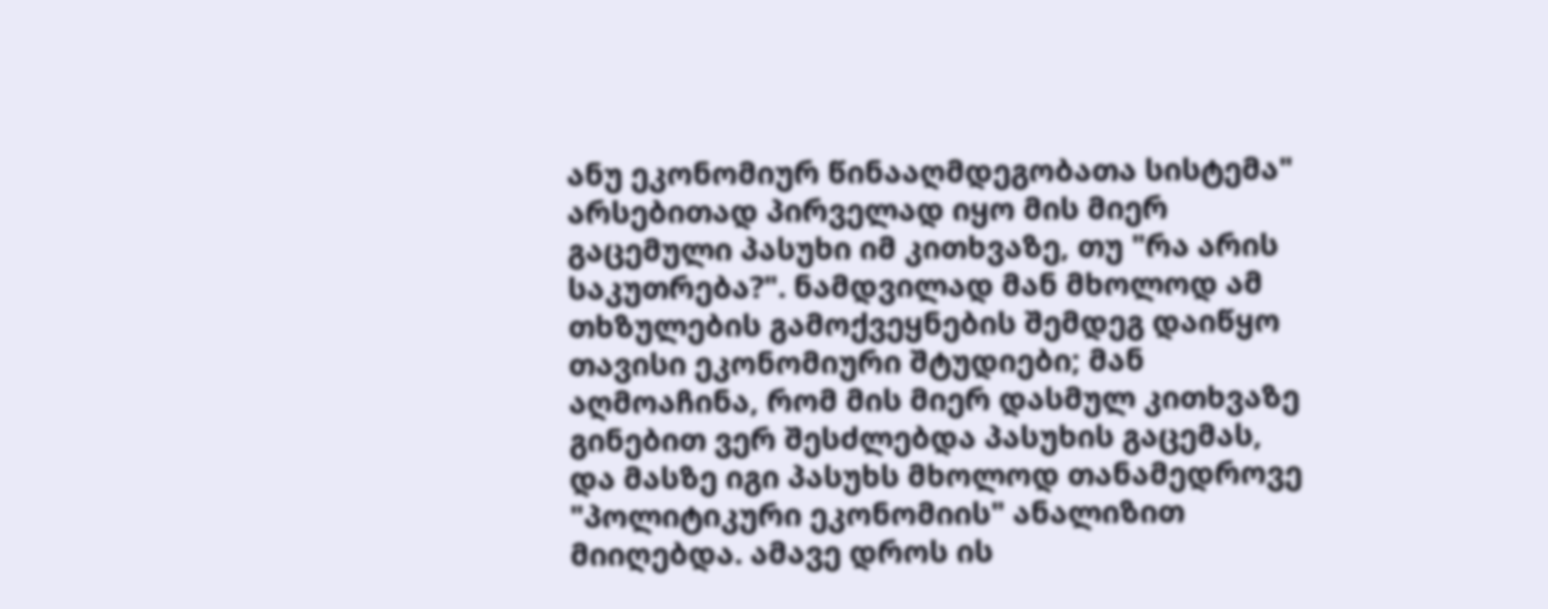ანუ ეკონომიურ წინააღმდეგობათა სისტემა" არსებითად პირველად იყო მის მიერ გაცემული პასუხი იმ კითხვაზე, თუ "რა არის საკუთრება?". ნამდვილად მან მხოლოდ ამ თხზულების გამოქვეყნების შემდეგ დაიწყო თავისი ეკონომიური შტუდიები; მან აღმოაჩინა, რომ მის მიერ დასმულ კითხვაზე გინებით ვერ შესძლებდა პასუხის გაცემას, და მასზე იგი პასუხს მხოლოდ თანამედროვე "პოლიტიკური ეკონომიის" ანალიზით მიიღებდა. ამავე დროს ის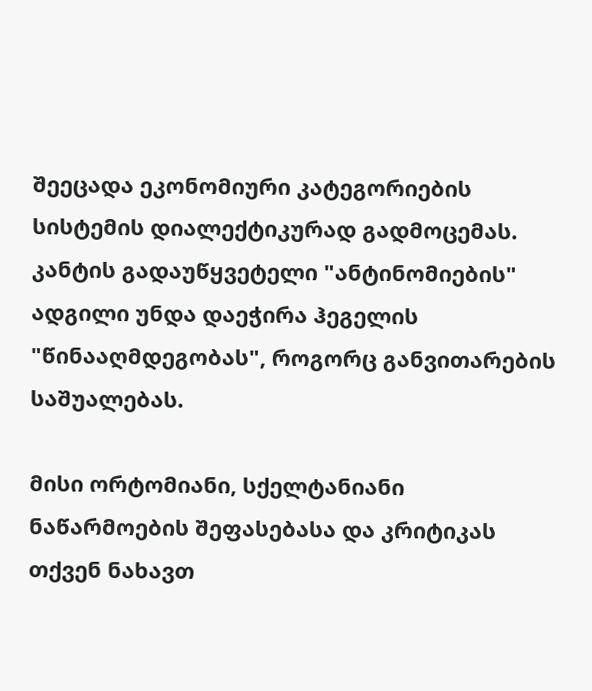შეეცადა ეკონომიური კატეგორიების სისტემის დიალექტიკურად გადმოცემას. კანტის გადაუწყვეტელი "ანტინომიების" ადგილი უნდა დაეჭირა ჰეგელის "წინააღმდეგობას", როგორც განვითარების საშუალებას.

მისი ორტომიანი, სქელტანიანი ნაწარმოების შეფასებასა და კრიტიკას თქვენ ნახავთ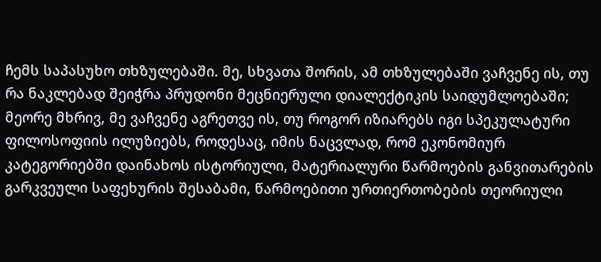ჩემს საპასუხო თხზულებაში. მე, სხვათა შორის, ამ თხზულებაში ვაჩვენე ის, თუ რა ნაკლებად შეიჭრა პრუდონი მეცნიერული დიალექტიკის საიდუმლოებაში; მეორე მხრივ, მე ვაჩვენე აგრეთვე ის, თუ როგორ იზიარებს იგი სპეკულატური ფილოსოფიის ილუზიებს, როდესაც, იმის ნაცვლად, რომ ეკონომიურ კატეგორიებში დაინახოს ისტორიული, მატერიალური წარმოების განვითარების გარკვეული საფეხურის შესაბამი, წარმოებითი ურთიერთობების თეორიული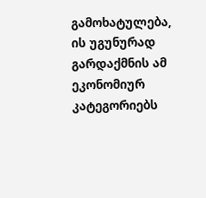გამოხატულება, ის უგუნურად გარდაქმნის ამ ეკონომიურ კატეგორიებს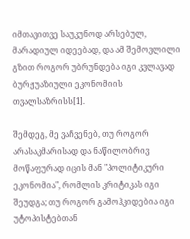იმთავითვე საუკუნოდ არსებულ, მარადიულ იდეებად, და ამ შემოვლილი გზით როგორ უბრუნდება იგი კვლავად ბურჟუაზიული ეკონომიის თვალსაზრისს[1].

შემდეგ, მე ვაჩვენებ, თუ როგორ არასაკმარისად და ნაწილობრივ მოწაფურად იცის მან "პოლიტიკური ეკონომია", რომლის კრიტიკას იგი შეუდგა; თუ როგორ გამოჰკიდებია იგი უტოპისტებთან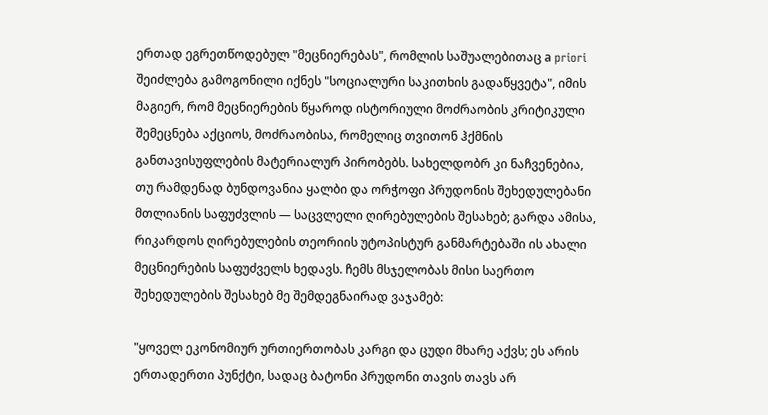ერთად ეგრეთწოდებულ "მეცნიერებას", რომლის საშუალებითაც а priori შეიძლება გამოგონილი იქნეს "სოციალური საკითხის გადაწყვეტა", იმის მაგიერ, რომ მეცნიერების წყაროდ ისტორიული მოძრაობის კრიტიკული შემეცნება აქციოს, მოძრაობისა, რომელიც თვითონ ჰქმნის განთავისუფლების მატერიალურ პირობებს. სახელდობრ კი ნაჩვენებია, თუ რამდენად ბუნდოვანია ყალბი და ორჭოფი პრუდონის შეხედულებანი მთლიანის საფუძვლის — საცვლელი ღირებულების შესახებ; გარდა ამისა, რიკარდოს ღირებულების თეორიის უტოპისტურ განმარტებაში ის ახალი მეცნიერების საფუძველს ხედავს. ჩემს მსჯელობას მისი საერთო შეხედულების შესახებ მე შემდეგნაირად ვაჯამებ:

"ყოველ ეკონომიურ ურთიერთობას კარგი და ცუდი მხარე აქვს; ეს არის ერთადერთი პუნქტი, სადაც ბატონი პრუდონი თავის თავს არ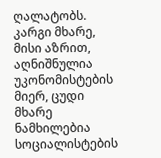ღალატობს. კარგი მხარე, მისი აზრით, აღნიშნულია უკონომისტების მიერ, ცუდი მხარე ნამხილებია სოციალისტების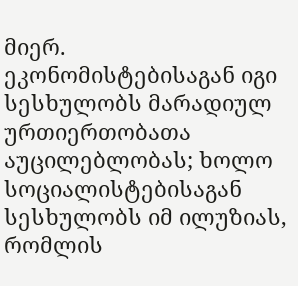მიერ. ეკონომისტებისაგან იგი სესხულობს მარადიულ ურთიერთობათა აუცილებლობას; ხოლო სოციალისტებისაგან სესხულობს იმ ილუზიას, რომლის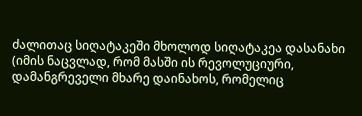ძალითაც სიღატაკეში მხოლოდ სიღატაკეა დასანახი (იმის ნაცვლად, რომ მასში ის რევოლუციური, დამანგრეველი მხარე დაინახოს, რომელიც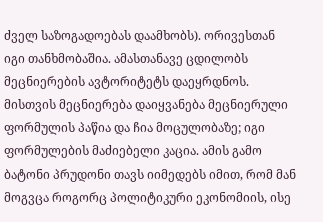ძველ საზოგადოებას დაამხობს). ორივესთან იგი თანხმობაშია. ამასთანავე ცდილობს მეცნიერების ავტორიტეტს დაეყრდნოს. მისთვის მეცნიერება დაიყვანება მეცნიერული ფორმულის პაწია და ჩია მოცულობაზე; იგი ფორმულების მაძიებელი კაცია. ამის გამო ბატონი პრუდონი თავს იიმედებს იმით, რომ მან მოგვცა როგორც პოლიტიკური ეკონომიის, ისე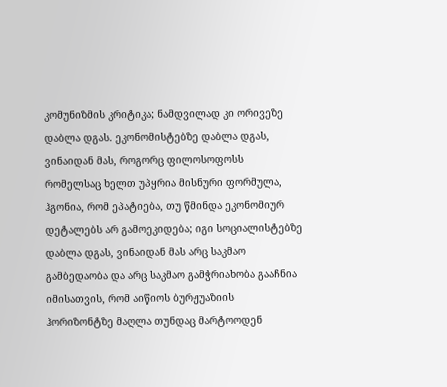კომუნიზმის კრიტიკა; ნამდვილად კი ორივეზე დაბლა დგას. ეკონომისტებზე დაბლა დგას, ვინაიდან მას, როგორც ფილოსოფოსს რომელსაც ხელთ უპყრია მისნური ფორმულა, ჰგონია, რომ ეპატიება, თუ წმინდა ეკონომიურ დეტალებს არ გამოეკიდება; იგი სოციალისტებზე დაბლა დგას, ვინაიდან მას არც საკმაო გამბედაობა და არც საკმაო გამჭრიახობა გააჩნია იმისათვის, რომ აიწიოს ბურჟუაზიის ჰორიზონტზე მაღლა თუნდაც მარტოოდენ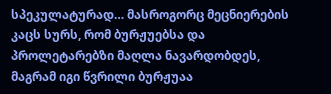სპეკულატურად… მასროგორც მეცნიერების კაცს სურს, რომ ბურჟუებსა და პროლეტარებზი მაღლა ნავარდობდეს, მაგრამ იგი წვრილი ბურჟუაა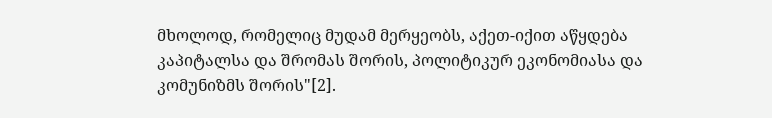მხოლოდ, რომელიც მუდამ მერყეობს, აქეთ-იქით აწყდება კაპიტალსა და შრომას შორის, პოლიტიკურ ეკონომიასა და კომუნიზმს შორის"[2].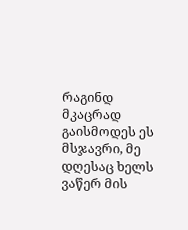რაგინდ მკაცრად გაისმოდეს ეს მსჯავრი, მე დღესაც ხელს ვაწერ მის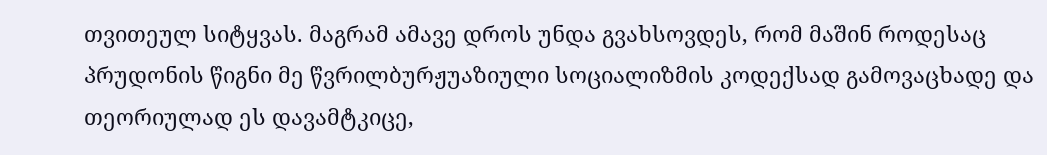თვითეულ სიტყვას. მაგრამ ამავე დროს უნდა გვახსოვდეს, რომ მაშინ როდესაც პრუდონის წიგნი მე წვრილბურჟუაზიული სოციალიზმის კოდექსად გამოვაცხადე და თეორიულად ეს დავამტკიცე,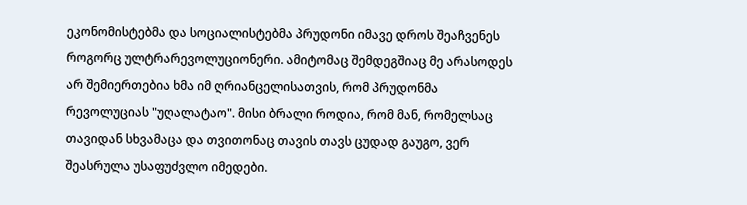ეკონომისტებმა და სოციალისტებმა პრუდონი იმავე დროს შეაჩვენეს როგორც ულტრარევოლუციონერი. ამიტომაც შემდეგშიაც მე არასოდეს არ შემიერთებია ხმა იმ ღრიანცელისათვის, რომ პრუდონმა რევოლუციას "უღალატაო". მისი ბრალი როდია, რომ მან, რომელსაც თავიდან სხვამაცა და თვითონაც თავის თავს ცუდად გაუგო, ვერ შეასრულა უსაფუძვლო იმედები.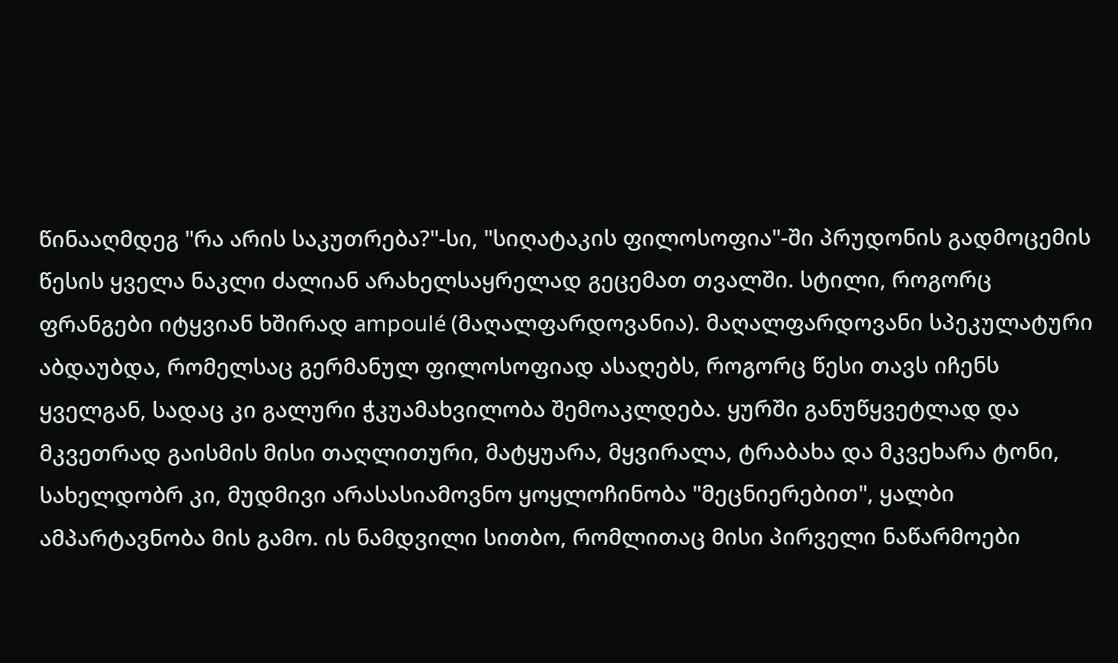წინააღმდეგ "რა არის საკუთრება?"-სი, "სიღატაკის ფილოსოფია"-ში პრუდონის გადმოცემის წესის ყველა ნაკლი ძალიან არახელსაყრელად გეცემათ თვალში. სტილი, როგორც ფრანგები იტყვიან ხშირად ampoulé (მაღალფარდოვანია). მაღალფარდოვანი სპეკულატური აბდაუბდა, რომელსაც გერმანულ ფილოსოფიად ასაღებს, როგორც წესი თავს იჩენს ყველგან, სადაც კი გალური ჭკუამახვილობა შემოაკლდება. ყურში განუწყვეტლად და მკვეთრად გაისმის მისი თაღლითური, მატყუარა, მყვირალა, ტრაბახა და მკვეხარა ტონი, სახელდობრ კი, მუდმივი არასასიამოვნო ყოყლოჩინობა "მეცნიერებით", ყალბი ამპარტავნობა მის გამო. ის ნამდვილი სითბო, რომლითაც მისი პირველი ნაწარმოები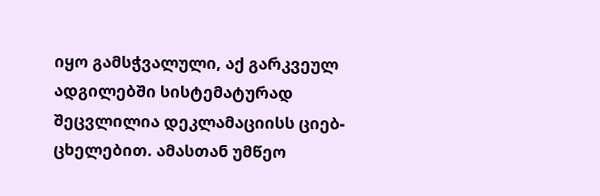იყო გამსჭვალული, აქ გარკვეულ ადგილებში სისტემატურად შეცვლილია დეკლამაციისს ციებ-ცხელებით. ამასთან უმწეო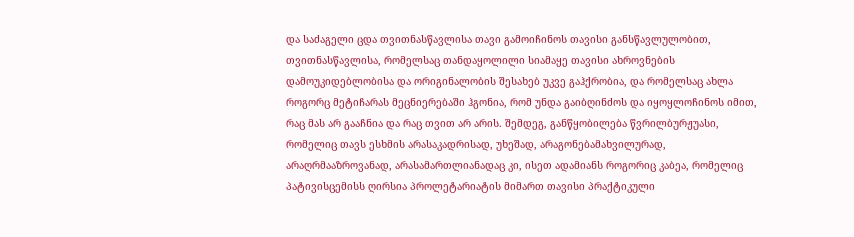და საძაგელი ცდა თვითნასწავლისა თავი გამოიჩინოს თავისი განსწავლულობით, თვითნასწავლისა, რომელსაც თანდაყოლილი სიამაყე თავისი ახროვნების დამოუკიდებლობისა და ორიგინალობის შესახებ უკვე გაჰქრობია, და რომელსაც ახლა როგორც მეტიჩარას მეცნიერებაში ჰგონია, რომ უნდა გაიბღინძოს და იყოყლოჩინოს იმით, რაც მას არ გააჩნია და რაც თვით არ არის. შემდეგ, განწყობილება წვრილბურჟუასი, რომელიც თავს ესხმის არასაკადრისად, უხეშად, არაგონებამახვილურად, არაღრმააზროვანად, არასამართლიანადაც კი, ისეთ ადამიანს როგორიც კაბეა, რომელიც პატივისცემისს ღირსია პროლეტარიატის მიმართ თავისი პრაქტიკული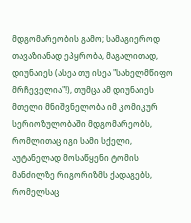მდგომარეობის გამო; სამაგიეროდ თავაზიანად ეპყრობა, მაგალითად, დიუნაიეს (ასეა თუ ისეა "სახელმწიფო მრჩეველია"!), თუმცა ამ დიუნაიეს მთელი მნიშვნელობა იმ კომიკურ სერიოზულობაში მდგომარეობს, რომლითაც იგი სამი სქელი, აუტანელად მოსაწყენი ტომის მანძილზე რიგორიზმს ქადაგებს, რომელსაც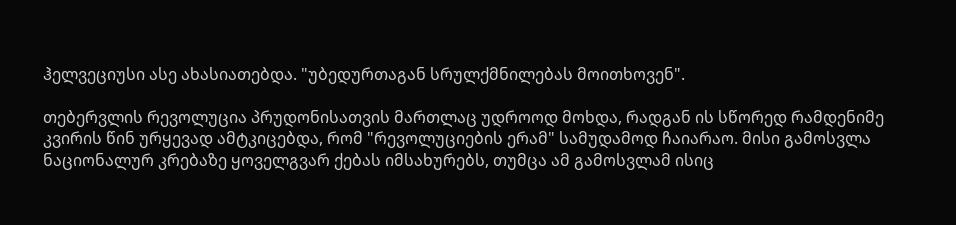ჰელვეციუსი ასე ახასიათებდა. "უბედურთაგან სრულქმნილებას მოითხოვენ".

თებერვლის რევოლუცია პრუდონისათვის მართლაც უდროოდ მოხდა, რადგან ის სწორედ რამდენიმე კვირის წინ ურყევად ამტკიცებდა, რომ "რევოლუციების ერამ" სამუდამოდ ჩაიარაო. მისი გამოსვლა ნაციონალურ კრებაზე ყოველგვარ ქებას იმსახურებს, თუმცა ამ გამოსვლამ ისიც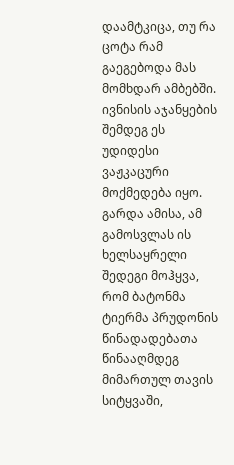დაამტკიცა, თუ რა ცოტა რამ გაეგებოდა მას მომხდარ ამბებში. ივნისის აჯანყების შემდეგ ეს უდიდესი ვაჟკაცური მოქმედება იყო. გარდა ამისა, ამ გამოსვლას ის ხელსაყრელი შედეგი მოჰყვა, რომ ბატონმა ტიერმა პრუდონის წინადადებათა წინააღმდეგ მიმართულ თავის სიტყვაში,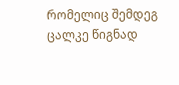რომელიც შემდეგ ცალკე წიგნად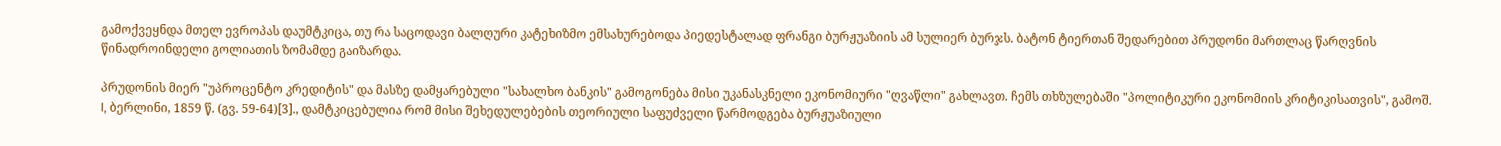გამოქვეყნდა მთელ ევროპას დაუმტკიცა, თუ რა საცოდავი ბალღური კატეხიზმო ემსახურებოდა პიედესტალად ფრანგი ბურჟუაზიის ამ სულიერ ბურჯს. ბატონ ტიერთან შედარებით პრუდონი მართლაც წარღვნის წინადროინდელი გოლიათის ზომამდე გაიზარდა.

პრუდონის მიერ "უპროცენტო კრედიტის" და მასზე დამყარებული "სახალხო ბანკის" გამოგონება მისი უკანასკნელი ეკონომიური "ღვაწლი" გახლავთ. ჩემს თხზულებაში "პოლიტიკური ეკონომიის კრიტიკისათვის", გამოშ. I, ბერლინი, 1859 წ. (გვ. 59-64)[3]., დამტკიცებულია რომ მისი შეხედულებების თეორიული საფუძველი წარმოდგება ბურჟუაზიული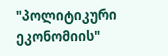"პოლიტიკური ეკონომიის"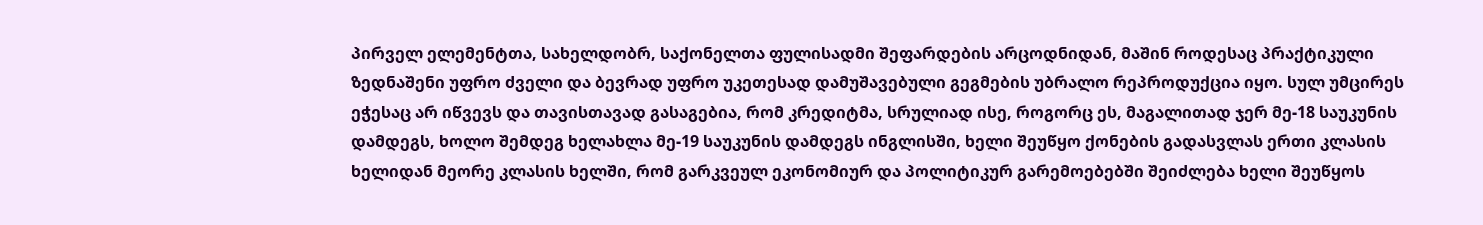პირველ ელემენტთა, სახელდობრ, საქონელთა ფულისადმი შეფარდების არცოდნიდან, მაშინ როდესაც პრაქტიკული ზედნაშენი უფრო ძველი და ბევრად უფრო უკეთესად დამუშავებული გეგმების უბრალო რეპროდუქცია იყო. სულ უმცირეს ეჭესაც არ იწვევს და თავისთავად გასაგებია, რომ კრედიტმა, სრულიად ისე, როგორც ეს, მაგალითად ჯერ მე-18 საუკუნის დამდეგს, ხოლო შემდეგ ხელახლა მე-19 საუკუნის დამდეგს ინგლისში, ხელი შეუწყო ქონების გადასვლას ერთი კლასის ხელიდან მეორე კლასის ხელში, რომ გარკვეულ ეკონომიურ და პოლიტიკურ გარემოებებში შეიძლება ხელი შეუწყოს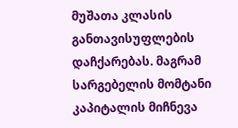მუშათა კლასის განთავისუფლების დაჩქარებას. მაგრამ სარგებელის მომტანი კაპიტალის მიჩნევა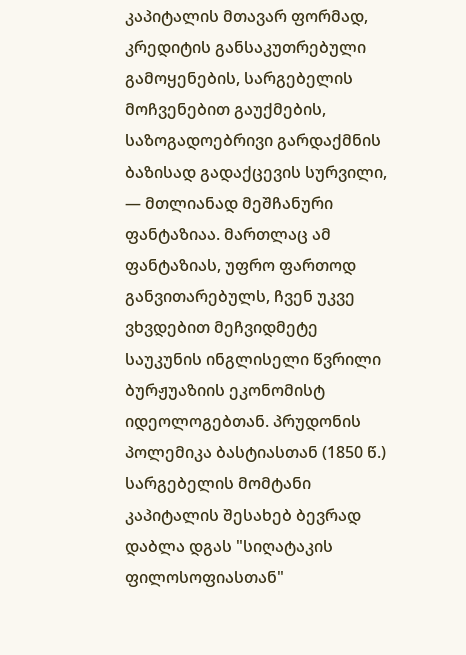კაპიტალის მთავარ ფორმად, კრედიტის განსაკუთრებული გამოყენების, სარგებელის მოჩვენებით გაუქმების, საზოგადოებრივი გარდაქმნის ბაზისად გადაქცევის სურვილი, — მთლიანად მეშჩანური ფანტაზიაა. მართლაც ამ ფანტაზიას, უფრო ფართოდ განვითარებულს, ჩვენ უკვე ვხვდებით მეჩვიდმეტე საუკუნის ინგლისელი წვრილი ბურჟუაზიის ეკონომისტ იდეოლოგებთან. პრუდონის პოლემიკა ბასტიასთან (1850 წ.) სარგებელის მომტანი კაპიტალის შესახებ ბევრად დაბლა დგას "სიღატაკის ფილოსოფიასთან"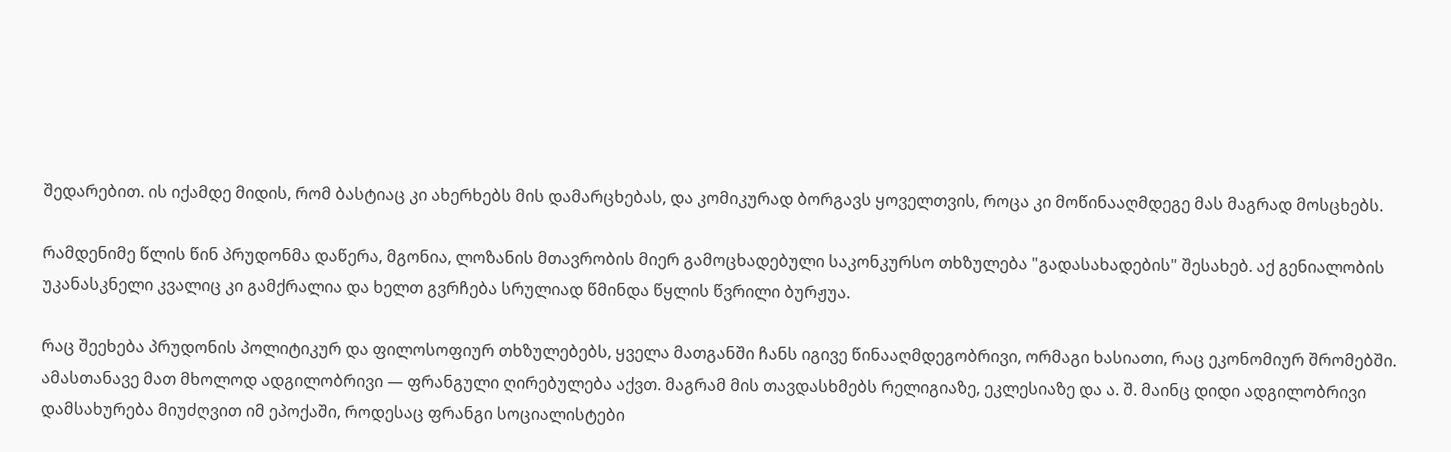შედარებით. ის იქამდე მიდის, რომ ბასტიაც კი ახერხებს მის დამარცხებას, და კომიკურად ბორგავს ყოველთვის, როცა კი მოწინააღმდეგე მას მაგრად მოსცხებს.

რამდენიმე წლის წინ პრუდონმა დაწერა, მგონია, ლოზანის მთავრობის მიერ გამოცხადებული საკონკურსო თხზულება "გადასახადების" შესახებ. აქ გენიალობის უკანასკნელი კვალიც კი გამქრალია და ხელთ გვრჩება სრულიად წმინდა წყლის წვრილი ბურჟუა.

რაც შეეხება პრუდონის პოლიტიკურ და ფილოსოფიურ თხზულებებს, ყველა მათგანში ჩანს იგივე წინააღმდეგობრივი, ორმაგი ხასიათი, რაც ეკონომიურ შრომებში. ამასთანავე მათ მხოლოდ ადგილობრივი — ფრანგული ღირებულება აქვთ. მაგრამ მის თავდასხმებს რელიგიაზე, ეკლესიაზე და ა. შ. მაინც დიდი ადგილობრივი დამსახურება მიუძღვით იმ ეპოქაში, როდესაც ფრანგი სოციალისტები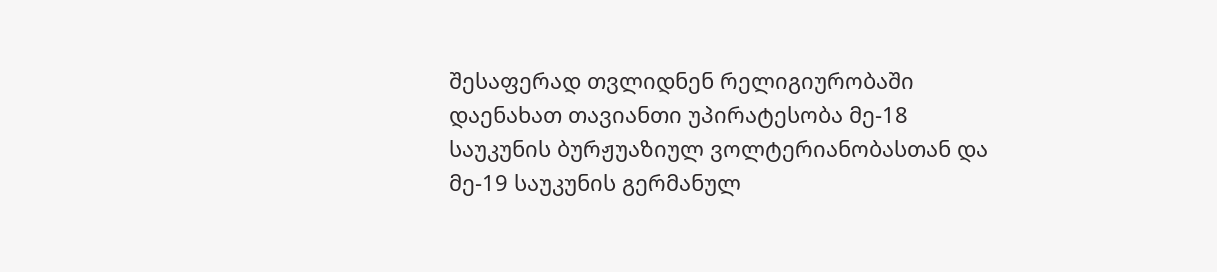შესაფერად თვლიდნენ რელიგიურობაში დაენახათ თავიანთი უპირატესობა მე-18 საუკუნის ბურჟუაზიულ ვოლტერიანობასთან და მე-19 საუკუნის გერმანულ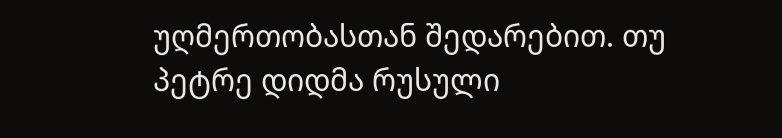უღმერთობასთან შედარებით. თუ პეტრე დიდმა რუსული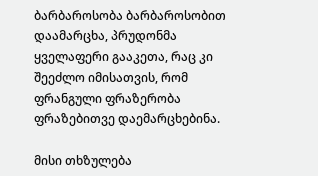ბარბაროსობა ბარბაროსობით დაამარცხა, პრუდონმა ყველაფერი გააკეთა, რაც კი შეეძლო იმისათვის, რომ ფრანგული ფრაზერობა ფრაზებითვე დაემარცხებინა.

მისი თხზულება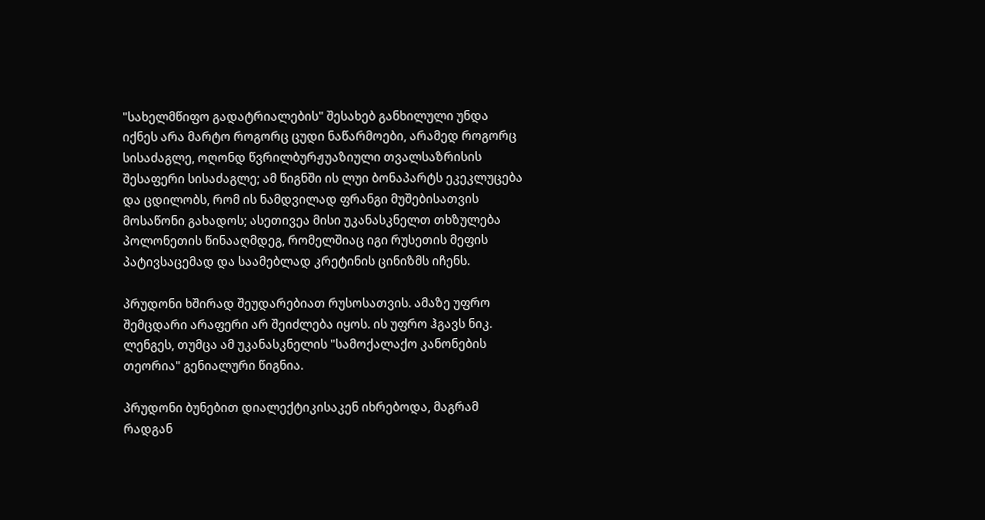"სახელმწიფო გადატრიალების" შესახებ განხილული უნდა იქნეს არა მარტო როგორც ცუდი ნაწარმოები, არამედ როგორც სისაძაგლე, ოღონდ წვრილბურჟუაზიული თვალსაზრისის შესაფერი სისაძაგლე; ამ წიგნში ის ლუი ბონაპარტს ეკეკლუცება და ცდილობს, რომ ის ნამდვილად ფრანგი მუშებისათვის მოსაწონი გახადოს; ასეთივეა მისი უკანასკნელთ თხზულება პოლონეთის წინააღმდეგ, რომელშიაც იგი რუსეთის მეფის პატივსაცემად და საამებლად კრეტინის ცინიზმს იჩენს.

პრუდონი ხშირად შეუდარებიათ რუსოსათვის. ამაზე უფრო შემცდარი არაფერი არ შეიძლება იყოს. ის უფრო ჰგავს ნიკ. ლენგეს, თუმცა ამ უკანასკნელის "სამოქალაქო კანონების თეორია" გენიალური წიგნია.

პრუდონი ბუნებით დიალექტიკისაკენ იხრებოდა, მაგრამ რადგან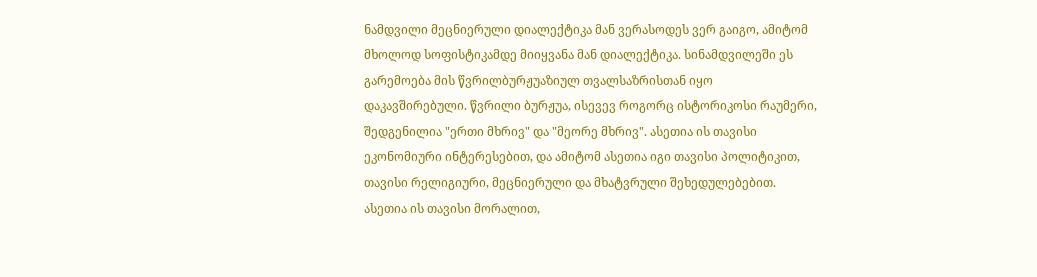ნამდვილი მეცნიერული დიალექტიკა მან ვერასოდეს ვერ გაიგო, ამიტომ მხოლოდ სოფისტიკამდე მიიყვანა მან დიალექტიკა. სინამდვილეში ეს გარემოება მის წვრილბურჟუაზიულ თვალსაზრისთან იყო დაკავშირებული. წვრილი ბურჟუა, ისევევ როგორც ისტორიკოსი რაუმერი, შედგენილია "ერთი მხრივ" და "მეორე მხრივ". ასეთია ის თავისი ეკონომიური ინტერესებით, და ამიტომ ასეთია იგი თავისი პოლიტიკით, თავისი რელიგიური, მეცნიერული და მხატვრული შეხედულებებით. ასეთია ის თავისი მორალით,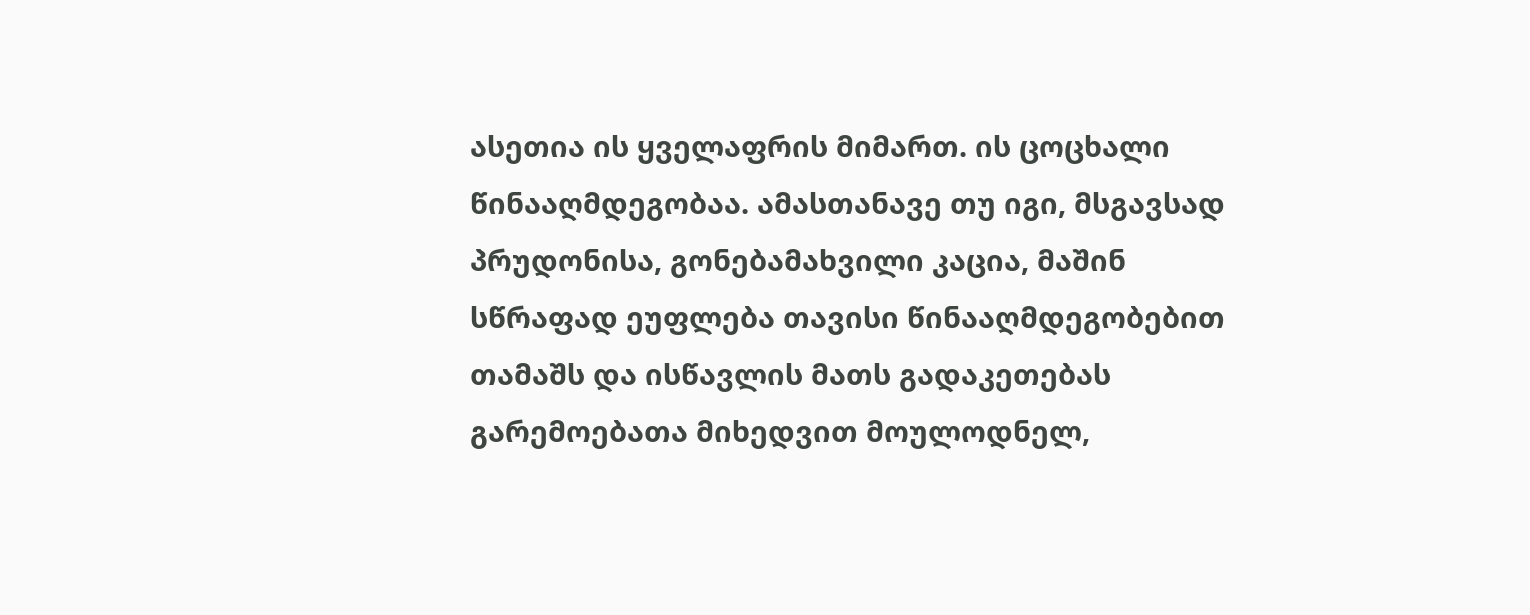ასეთია ის ყველაფრის მიმართ. ის ცოცხალი წინააღმდეგობაა. ამასთანავე თუ იგი, მსგავსად პრუდონისა, გონებამახვილი კაცია, მაშინ სწრაფად ეუფლება თავისი წინააღმდეგობებით თამაშს და ისწავლის მათს გადაკეთებას გარემოებათა მიხედვით მოულოდნელ,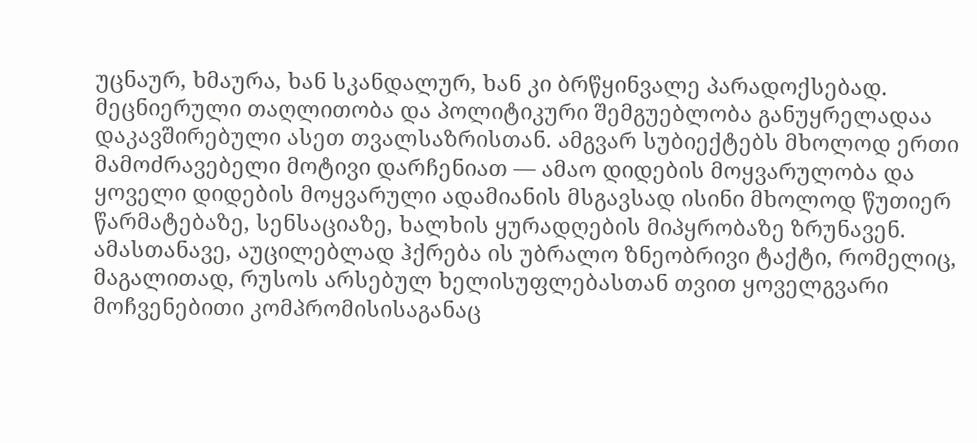უცნაურ, ხმაურა, ხან სკანდალურ, ხან კი ბრწყინვალე პარადოქსებად. მეცნიერული თაღლითობა და პოლიტიკური შემგუებლობა განუყრელადაა დაკავშირებული ასეთ თვალსაზრისთან. ამგვარ სუბიექტებს მხოლოდ ერთი მამოძრავებელი მოტივი დარჩენიათ — ამაო დიდების მოყვარულობა და ყოველი დიდების მოყვარული ადამიანის მსგავსად ისინი მხოლოდ წუთიერ წარმატებაზე, სენსაციაზე, ხალხის ყურადღების მიპყრობაზე ზრუნავენ. ამასთანავე, აუცილებლად ჰქრება ის უბრალო ზნეობრივი ტაქტი, რომელიც, მაგალითად, რუსოს არსებულ ხელისუფლებასთან თვით ყოველგვარი მოჩვენებითი კომპრომისისაგანაც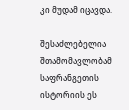კი მუდამ იცავდა.

შესაძლებელია შთამომავლობამ საფრანგეთის ისტორიის ეს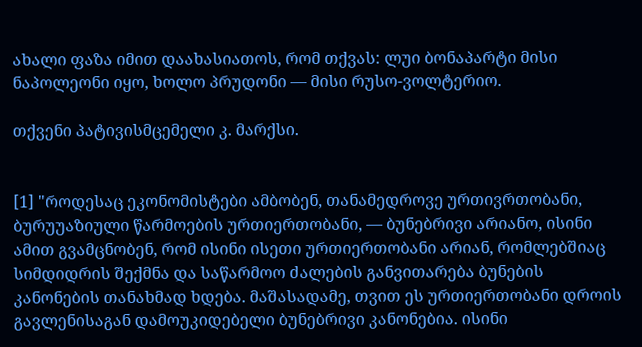ახალი ფაზა იმით დაახასიათოს, რომ თქვას: ლუი ბონაპარტი მისი ნაპოლეონი იყო, ხოლო პრუდონი — მისი რუსო-ვოლტერიო.

თქვენი პატივისმცემელი კ. მარქსი.


[1] "როდესაც ეკონომისტები ამბობენ, თანამედროვე ურთივრთობანი, ბურუუაზიული წარმოების ურთიერთობანი, — ბუნებრივი არიანო, ისინი ამით გვამცნობენ, რომ ისინი ისეთი ურთიერთობანი არიან, რომლებშიაც სიმდიდრის შექმნა და საწარმოო ძალების განვითარება ბუნების კანონების თანახმად ხდება. მაშასადამე, თვით ეს ურთიერთობანი დროის გავლენისაგან დამოუკიდებელი ბუნებრივი კანონებია. ისინი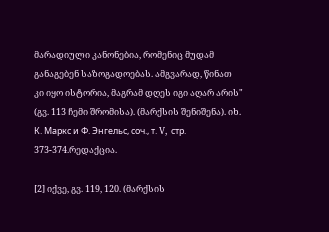მარადიული კანონებია, რომენიც მუდამ განაგებენ საზოგადოებას. ამგვარად, წინათ კი იყო ისტორია, მაგრამ დღეს იგი აღარ არის" (გვ. 113 ჩემი შრომისა). (მარქსის შენიშენა). იხ. К. Маркс и Ф. Энгельс, соч., т. V, стр. 373-374.რედაქცია.

[2] იქვე, გვ. 119, 120. (მარქსის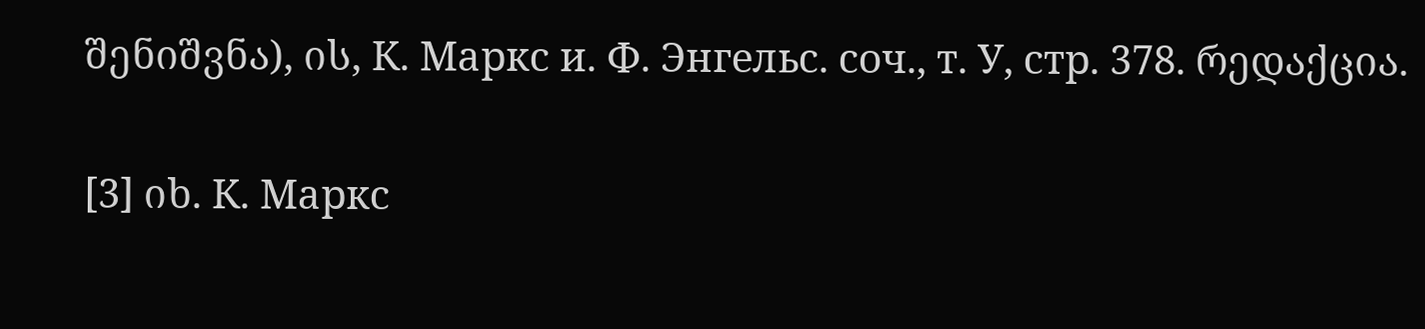შენიშვნა), ის, К. Маркс и. Ф. Энгельс. соч., т. У, стр. 378. რედაქცია.

[3] იხ. К. Маркс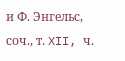и Ф. Энгельс, соч., т. XII, ч.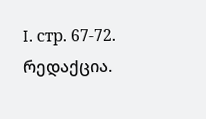I. стр. 67-72. რედაქცია.